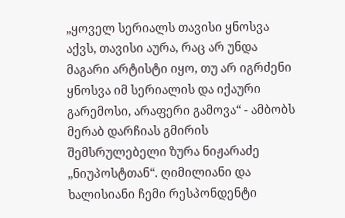„ყოველ სერიალს თავისი ყნოსვა აქვს, თავისი აურა, რაც არ უნდა მაგარი არტისტი იყო, თუ არ იგრძენი ყნოსვა იმ სერიალის და იქაური გარემოსი, არაფერი გამოვა“ - ამბობს მერაბ დარჩიას გმირის შემსრულებელი ზურა ნიჟარაძე „ნიუპოსტთან“. ღიმილიანი და ხალისიანი ჩემი რესპონდენტი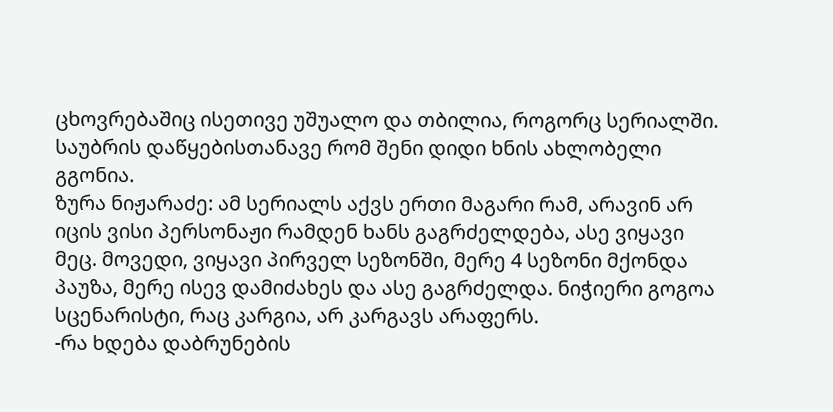ცხოვრებაშიც ისეთივე უშუალო და თბილია, როგორც სერიალში. საუბრის დაწყებისთანავე რომ შენი დიდი ხნის ახლობელი გგონია.
ზურა ნიჟარაძე: ამ სერიალს აქვს ერთი მაგარი რამ, არავინ არ იცის ვისი პერსონაჟი რამდენ ხანს გაგრძელდება, ასე ვიყავი მეც. მოვედი, ვიყავი პირველ სეზონში, მერე 4 სეზონი მქონდა პაუზა, მერე ისევ დამიძახეს და ასე გაგრძელდა. ნიჭიერი გოგოა სცენარისტი, რაც კარგია, არ კარგავს არაფერს.
-რა ხდება დაბრუნების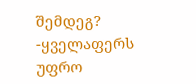შემდეგ?
-ყველაფერს უფრო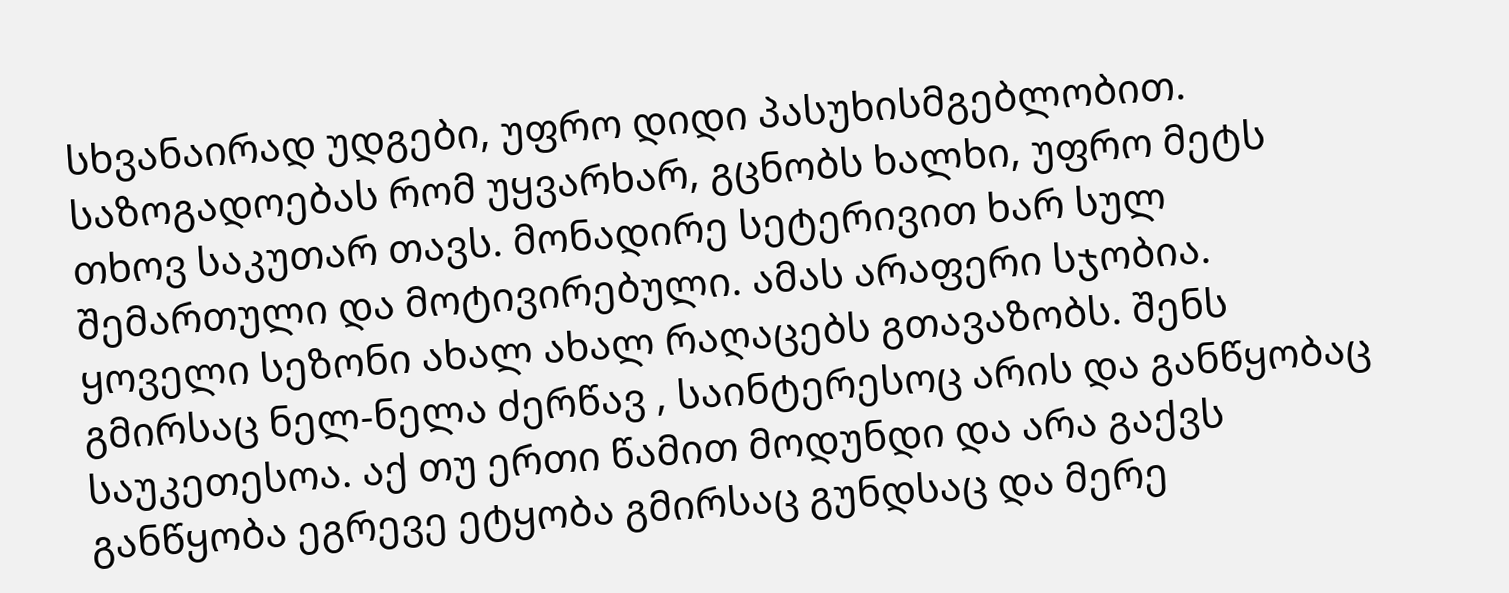სხვანაირად უდგები, უფრო დიდი პასუხისმგებლობით. საზოგადოებას რომ უყვარხარ, გცნობს ხალხი, უფრო მეტს თხოვ საკუთარ თავს. მონადირე სეტერივით ხარ სულ შემართული და მოტივირებული. ამას არაფერი სჯობია. ყოველი სეზონი ახალ ახალ რაღაცებს გთავაზობს. შენს გმირსაც ნელ-ნელა ძერწავ , საინტერესოც არის და განწყობაც საუკეთესოა. აქ თუ ერთი წამით მოდუნდი და არა გაქვს განწყობა ეგრევე ეტყობა გმირსაც გუნდსაც და მერე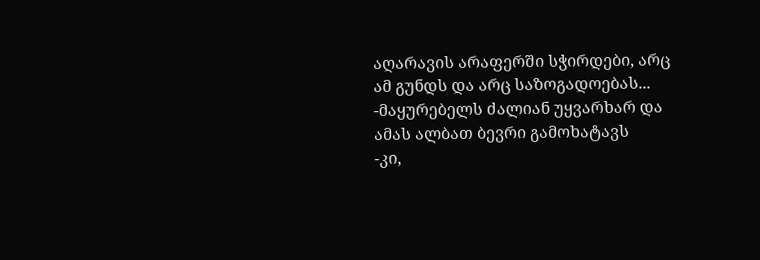აღარავის არაფერში სჭირდები, არც ამ გუნდს და არც საზოგადოებას...
-მაყურებელს ძალიან უყვარხარ და ამას ალბათ ბევრი გამოხატავს
-კი,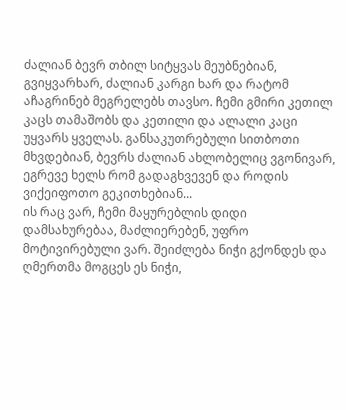ძალიან ბევრ თბილ სიტყვას მეუბნებიან, გვიყვარხარ, ძალიან კარგი ხარ და რატომ აჩაგრინებ მეგრელებს თავსო. ჩემი გმირი კეთილ კაცს თამაშობს და კეთილი და ალალი კაცი უყვარს ყველას. განსაკუთრებული სითბოთი მხვდებიან, ბევრს ძალიან ახლობელიც ვგონივარ, ეგრევე ხელს რომ გადაგხვევენ და როდის ვიქეიფოთო გეკითხებიან...
ის რაც ვარ, ჩემი მაყურებლის დიდი დამსახურებაა, მაძლიერებენ, უფრო მოტივირებული ვარ. შეიძლება ნიჭი გქონდეს და ღმერთმა მოგცეს ეს ნიჭი,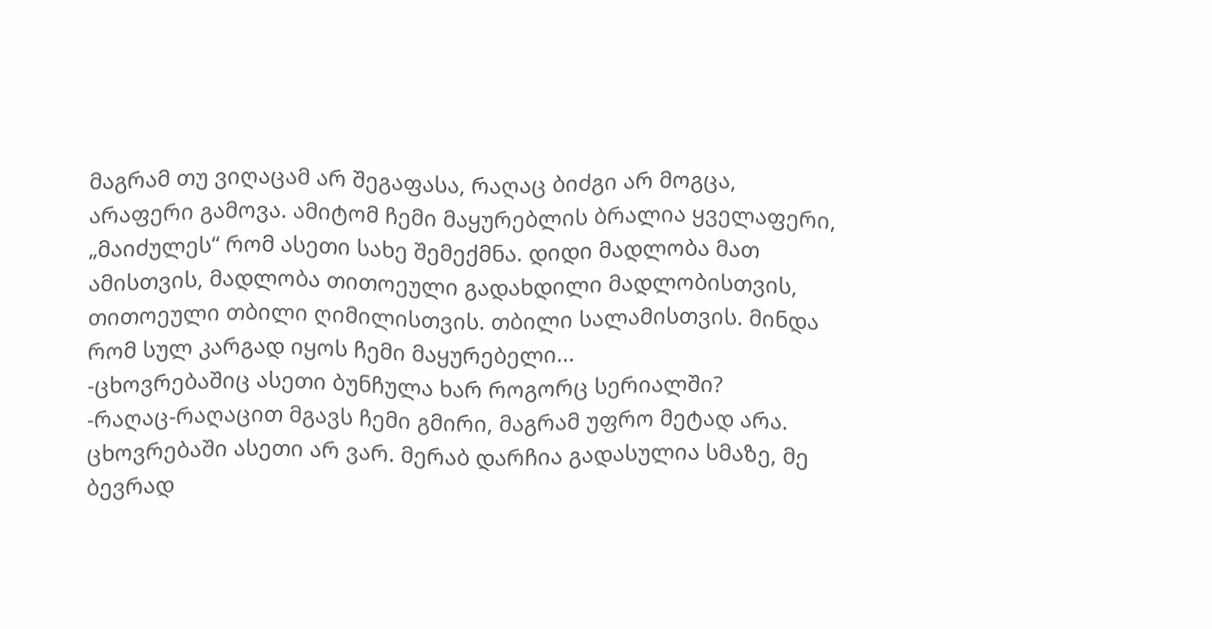მაგრამ თუ ვიღაცამ არ შეგაფასა, რაღაც ბიძგი არ მოგცა, არაფერი გამოვა. ამიტომ ჩემი მაყურებლის ბრალია ყველაფერი, „მაიძულეს“ რომ ასეთი სახე შემექმნა. დიდი მადლობა მათ ამისთვის, მადლობა თითოეული გადახდილი მადლობისთვის, თითოეული თბილი ღიმილისთვის. თბილი სალამისთვის. მინდა რომ სულ კარგად იყოს ჩემი მაყურებელი...
-ცხოვრებაშიც ასეთი ბუნჩულა ხარ როგორც სერიალში?
-რაღაც-რაღაცით მგავს ჩემი გმირი, მაგრამ უფრო მეტად არა. ცხოვრებაში ასეთი არ ვარ. მერაბ დარჩია გადასულია სმაზე, მე ბევრად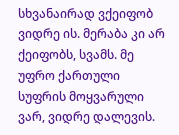სხვანაირად ვქეიფობ ვიდრე ის. მერაბა კი არ ქეიფობს, სვამს. მე უფრო ქართული სუფრის მოყვარული ვარ, ვიდრე დალევის.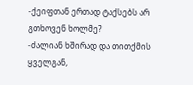-ქეიფთან ერთად ტაქსებს არ გთხოვენ ხოლმე?
-ძალიან ხშირად და თითქმის ყველგან,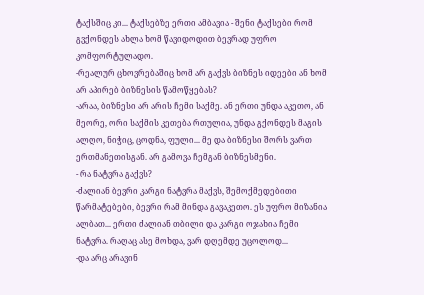ტაქსშიც კი... ტაქსებზე ერთი ამბავია - შენი ტაქსები რომ გვქონდეს ახლა ხომ წავიდოდით ბევრად უფრო კომფორტულადო.
-რეალურ ცხოვრებაშიც ხომ არ გაქვს ბიზნეს იდეები ან ხომ არ აპირებ ბიზნესის წამოწყებას?
-არაა, ბიზნესი არ არის ჩემი საქმე. ან ერთი უნდა აკეთო, ან მეორე, ორი საქმის კეთება რთულია, უნდა გქონდეს მაგის ალღო, ნიჭიც, ცოდნა, ფული... მე და ბიზნესი შორს ვართ ერთმანეთისგან. არ გამოვა ჩემგან ბიზნესმენი.
- რა ნატვრა გაქვს?
-ძალიან ბევრი კარგი ნატვრა მაქვს, შემოქმედებითი წარმატებები, ბევრი რამ მინდა გავაკეთო. ეს უფრო მიზანია ალბათ... ერთი ძალიან თბილი და კარგი ოჯახია ჩემი ნატვრა. რაღაც ასე მოხდა, ვარ დღემდე უცოლოდ...
-და არც არავინ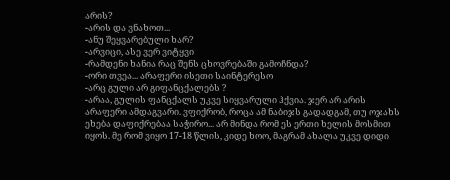არის?
-არის და ვნახოთ...
-ანუ შეყვარებული ხარ?
-არვიცი, ასე ვერ ვიტყვი
-რამდენი ხანია რაც შენს ცხოვრებაში გამოჩნდა?
-ორი თვეა... არაფერი ისეთი საინტერესო
-არც გული არ გიფანცქალებს ?
-არაა, გულის ფანცქალს უკვე სიყვარული ჰქვია. ჯერ არ არის არაფერი ამდაგვარი. ვფიქრობ, როცა ამ ნაბიჯს გადადგამ, თუ ოჯახს ეხება დაფიქრებაა საჭირო... არ მინდა რომ ეს ერთი ხელის მოსმით იყოს. მე რომ ვიყო 17-18 წლის, კიდე ხოო, მაგრამ ახალა უკვე დიდი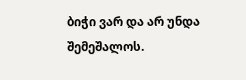ბიჭი ვარ და არ უნდა შემეშალოს.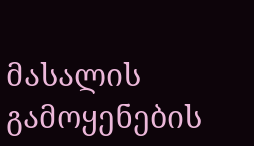მასალის გამოყენების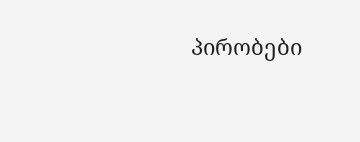პირობები